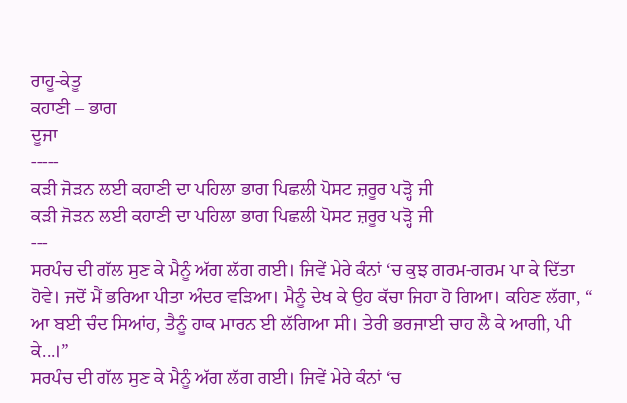ਰਾਹੂ-ਕੇਤੂ
ਕਹਾਣੀ – ਭਾਗ
ਦੂਜਾ
-----
ਕੜੀ ਜੋੜਨ ਲਈ ਕਹਾਣੀ ਦਾ ਪਹਿਲਾ ਭਾਗ ਪਿਛਲੀ ਪੋਸਟ ਜ਼ਰੂਰ ਪੜ੍ਹੋ ਜੀ
ਕੜੀ ਜੋੜਨ ਲਈ ਕਹਾਣੀ ਦਾ ਪਹਿਲਾ ਭਾਗ ਪਿਛਲੀ ਪੋਸਟ ਜ਼ਰੂਰ ਪੜ੍ਹੋ ਜੀ
---
ਸਰਪੰਚ ਦੀ ਗੱਲ ਸੁਣ ਕੇ ਮੈਨੂੰ ਅੱਗ ਲੱਗ ਗਈ। ਜਿਵੇਂ ਮੇਰੇ ਕੰਨਾਂ ‘ਚ ਕੁਝ ਗਰਮ-ਗਰਮ ਪਾ ਕੇ ਦਿੱਤਾ ਹੋਵੇ। ਜਦੋਂ ਮੈਂ ਭਰਿਆ ਪੀਤਾ ਅੰਦਰ ਵੜਿਆ। ਮੈਨੂੰ ਦੇਖ ਕੇ ਉਹ ਕੱਚਾ ਜਿਹਾ ਹੋ ਗਿਆ। ਕਹਿਣ ਲੱਗਾ, “ ਆ ਬਈ ਚੰਦ ਸਿਆਂਹ, ਤੈਨੂੰ ਹਾਕ ਮਾਰਨ ਈ ਲੱਗਿਆ ਸੀ। ਤੇਰੀ ਭਰਜਾਈ ਚਾਹ ਲੈ ਕੇ ਆਗੀ, ਪੀ ਕੇ...।”
ਸਰਪੰਚ ਦੀ ਗੱਲ ਸੁਣ ਕੇ ਮੈਨੂੰ ਅੱਗ ਲੱਗ ਗਈ। ਜਿਵੇਂ ਮੇਰੇ ਕੰਨਾਂ ‘ਚ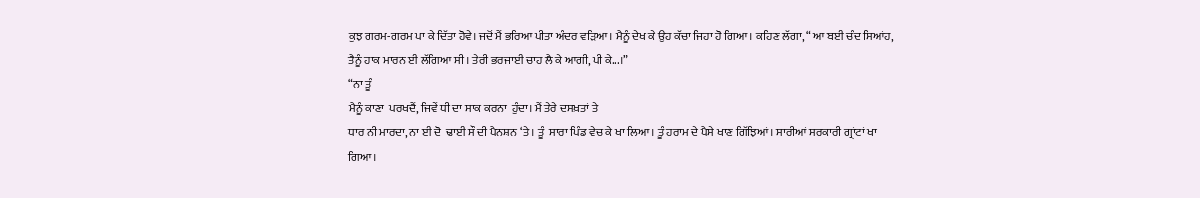ਕੁਝ ਗਰਮ-ਗਰਮ ਪਾ ਕੇ ਦਿੱਤਾ ਹੋਵੇ। ਜਦੋਂ ਮੈਂ ਭਰਿਆ ਪੀਤਾ ਅੰਦਰ ਵੜਿਆ। ਮੈਨੂੰ ਦੇਖ ਕੇ ਉਹ ਕੱਚਾ ਜਿਹਾ ਹੋ ਗਿਆ। ਕਹਿਣ ਲੱਗਾ, “ ਆ ਬਈ ਚੰਦ ਸਿਆਂਹ, ਤੈਨੂੰ ਹਾਕ ਮਾਰਨ ਈ ਲੱਗਿਆ ਸੀ। ਤੇਰੀ ਭਰਜਾਈ ਚਾਹ ਲੈ ਕੇ ਆਗੀ, ਪੀ ਕੇ...।”
“ਨਾ ਤੂੰ
ਮੈਨੂੰ ਕਾਣਾ  ਪਰਖਦੈਂ, ਜਿਵੇਂ ਧੀ ਦਾ ਸਾਕ ਕਰਨਾ  ਹੁੰਦਾ। ਮੈਂ ਤੇਰੇ ਦਸਖ਼ਤਾਂ ਤੇ
ਧਾਰ ਨੀ ਮਾਰਦਾ, ਨਾ ਈ ਦੋ  ਢਾਈ ਸੌ ਦੀ ਪੈਨਸ਼ਨ ‘ਤੇ। ਤੂੰ  ਸਾਰਾ ਪਿੰਡ ਵੇਚ ਕੇ ਖਾ ਲਿਆ। ਤੂੰ ਹਰਾਮ ਦੇ ਪੈਸੇ ਖਾਣ ਗਿੱਝਿਆਂ। ਸਾਰੀਆਂ ਸਰਕਾਰੀ ਗ੍ਰਾਂਟਾਂ ਖਾ ਗਿਆ।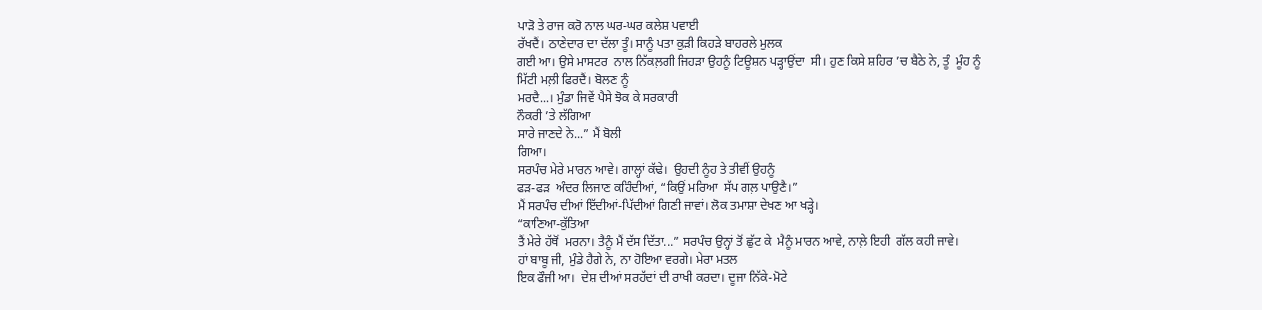ਪਾੜੋ ਤੇ ਰਾਜ ਕਰੋ ਨਾਲ ਘਰ-ਘਰ ਕਲੇਸ਼ ਪਵਾਈ
ਰੱਖਦੈਂ। ਠਾਣੇਦਾਰ ਦਾ ਦੱਲਾ ਤੂੰ। ਸਾਨੂੰ ਪਤਾ ਕੁੜੀ ਕਿਹੜੇ ਬਾਹਰਲੇ ਮੁਲਕ
ਗਈ ਆ। ਉਸੇ ਮਾਸਟਰ  ਨਾਲ ਨਿੱਕਲ਼ਗੀ ਜਿਹੜਾ ਉਹਨੂੰ ਟਿਊਸ਼ਨ ਪੜ੍ਹਾਉਂਦਾ  ਸੀ। ਹੁਣ ਕਿਸੇ ਸ਼ਹਿਰ ’ਚ ਬੈਠੇ ਨੇ, ਤੂੰ  ਮੂੰਹ ਨੂੰ
ਮਿੱਟੀ ਮਲ਼ੀ ਫਿਰਦੈਂ। ਬੋਲਣ ਨੂੰ
ਮਰਦੈ...। ਮੁੰਡਾ ਜਿਵੇਂ ਪੈਸੇ ਝੋਕ ਕੇ ਸਰਕਾਰੀ
ਨੌਕਰੀ ’ਤੇ ਲੱਗਿਆ
ਸਾਰੇ ਜਾਣਦੇ ਨੇ...” ਮੈਂ ਬੋਲੀ
ਗਿਆ।
ਸਰਪੰਚ ਮੇਰੇ ਮਾਰਨ ਆਵੇ। ਗਾਲ੍ਹਾਂ ਕੱਢੇ।  ਉਹਦੀ ਨੂੰਹ ਤੇ ਤੀਵੀਂ ਉਹਨੂੰ
ਫੜ-ਫੜ  ਅੰਦਰ ਲਿਜਾਣ ਕਹਿੰਦੀਆਂ, “ਕਿਉਂ ਮਰਿਆ  ਸੱਪ ਗਲ਼ ਪਾਉਣੈ।”
ਮੈਂ ਸਰਪੰਚ ਦੀਆਂ ਇੱਦੀਆਂ-ਪਿੱਦੀਆਂ ਗਿਣੀ ਜਾਵਾਂ। ਲੋਕ ਤਮਾਸ਼ਾ ਦੇਖਣ ਆ ਖੜ੍ਹੇ।
“ਕਾਣਿਆ-ਕੁੱਤਿਆ
ਤੈਂ ਮੇਰੇ ਹੱਥੋਂ  ਮਰਨਾ। ਤੈਨੂੰ ਮੈਂ ਦੱਸ ਦਿੱਤਾ...” ਸਰਪੰਚ ਉਨ੍ਹਾਂ ਤੋਂ ਛੁੱਟ ਕੇ  ਮੈਨੂੰ ਮਾਰਨ ਆਵੇ, ਨਾਲ਼ੇ ਇਹੀ  ਗੱਲ ਕਹੀ ਜਾਵੇ।
ਹਾਂ ਬਾਬੂ ਜੀ, ਮੁੰਡੇ ਹੈਗੇ ਨੇ, ਨਾ ਹੋਇਆ ਵਰਗੇ। ਮੇਰਾ ਮਤਲ
ਇਕ ਫੌਜੀ ਆ।  ਦੇਸ਼ ਦੀਆਂ ਸਰਹੱਦਾਂ ਦੀ ਰਾਖੀ ਕਰਦਾ। ਦੂਜਾ ਨਿੱਕੇ-ਮੋਟੇ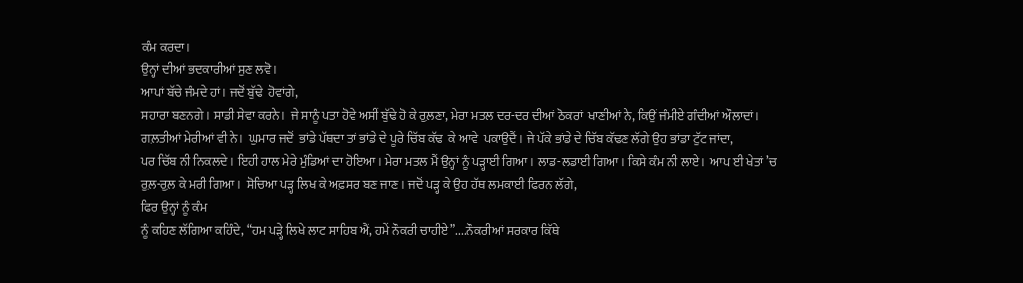ਕੰਮ ਕਰਦਾ।
ਉਨ੍ਹਾਂ ਦੀਆਂ ਭਦਕਾਰੀਆਂ ਸੁਣ ਲਵੋ।
ਆਪਾਂ ਬੱਚੇ ਜੰਮਦੇ ਹਾਂ। ਜਦੋਂ ਬੁੱਢੇ  ਹੋਵਾਂਗੇ,
ਸਹਾਰਾ ਬਣਨਗੇ। ਸਾਡੀ ਸੇਵਾ ਕਰਨੇ।  ਜੇ ਸਾਨੂੰ ਪਤਾ ਹੋਵੇ ਅਸੀਂ ਬੁੱਢੇ ਹੋ ਕੇ ਰੁਲ਼ਣਾ, ਮੇਰਾ ਮਤਲ ਦਰ-ਦਰ ਦੀਆਂ ਠੋਕਰਾਂ  ਖਾਣੀਆਂ ਨੇ, ਕਿਉਂ ਜੰਮੀਏ ਗੰਦੀਆਂ ਔਲਾਦਾਂ।
ਗਲ਼ਤੀਆਂ ਮੇਰੀਆਂ ਵੀ ਨੇ।  ਘੁਮਾਰ ਜਦੋਂ  ਭਾਂਡੇ ਪੱਥਦਾ ਤਾਂ ਭਾਂਡੇ ਦੇ ਪੂਰੇ ਚਿੱਬ ਕੱਢ  ਕੇ ਆਵੇ  ਪਕਾਉਦੈਂ। ਜੇ ਪੱਕੇ ਭਾਂਡੇ ਦੇ ਚਿੱਬ ਕੱਢਣ ਲੱਗੇ ਉਹ ਭਾਂਡਾ ਟੁੱਟ ਜਾਂਦਾ,
ਪਰ ਚਿੱਬ ਨੀ ਨਿਕਲਦੇ। ਇਹੀ ਹਾਲ ਮੇਰੇ ਮੁੰਡਿਆਂ ਦਾ ਹੋਇਆ। ਮੇਰਾ ਮਤਲ ਮੈਂ ਉਨ੍ਹਾਂ ਨੂੰ ਪੜ੍ਹਾਈ ਗਿਆ। ਲਾਡ-ਲਡਾਈ ਗਿਆ। ਕਿਸੇ ਕੰਮ ਨੀ ਲਾਏ।  ਆਪ ਈ ਖੇਤਾਂ ’ਚ ਰੁਲ਼-ਰੁਲ਼ ਕੇ ਮਰੀ ਗਿਆ।  ਸੋਚਿਆ ਪੜ੍ਹ ਲਿਖ ਕੇ ਅਫ਼ਸਰ ਬਣ ਜਾਣ। ਜਦੋਂ ਪੜ੍ਹ ਕੇ ਉਹ ਹੱਥ ਲਮਕਾਈ ਫਿਰਨ ਲੱਗੇ,
ਫਿਰ ਉਨ੍ਹਾਂ ਨੂੰ ਕੰਮ
ਨੂੰ ਕਹਿਣ ਲੱਗਿਆ ਕਹਿੰਦੇ, “ਹਮ ਪੜ੍ਹੇ ਲਿਖੇ ਲਾਟ ਸਾਹਿਬ ਐਂ, ਹਮੇਂ ਨੌਕਰੀ ਚਾਹੀਏ”....ਨੌਕਰੀਆਂ ਸਰਕਾਰ ਕਿੱਥੇ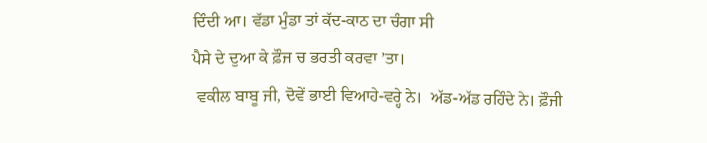ਦਿੰਦੀ ਆ। ਵੱਡਾ ਮੁੰਡਾ ਤਾਂ ਕੱਦ-ਕਾਠ ਦਾ ਚੰਗਾ ਸੀ
ਪੈਸੇ ਦੇ ਦੁਆ ਕੇ ਫ਼ੌਜ ਚ ਭਰਤੀ ਕਰਵਾ ’ਤਾ।
 ਵਕੀਲ ਬਾਬੂ ਜੀ, ਦੋਵੇਂ ਭਾਈ ਵਿਆਹੇ-ਵਰ੍ਹੇ ਨੇ।  ਅੱਡ-ਅੱਡ ਰਹਿੰਦੇ ਨੇ। ਫ਼ੌਜੀ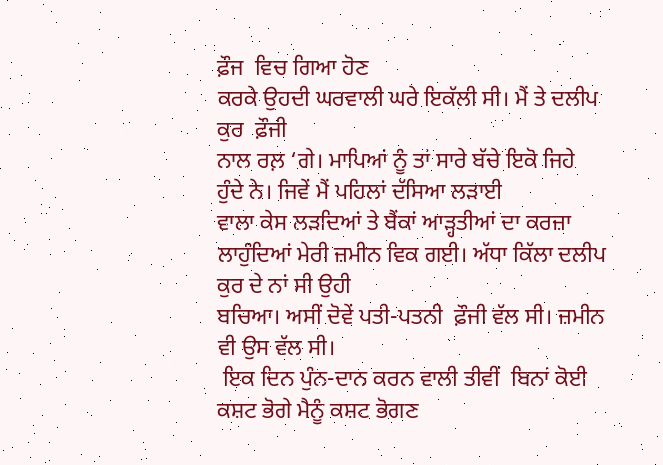ਫ਼ੌਜ  ਵਿਚ ਗਿਆ ਹੋਣ
ਕਰਕੇ ਉਹਦੀ ਘਰਵਾਲੀ ਘਰੇ ਇਕੱਲੀ ਸੀ। ਮੈਂ ਤੇ ਦਲੀਪ ਕੁਰ  ਫ਼ੌਜੀ
ਨਾਲ ਰਲ਼ ‘ਗੇ। ਮਾਪਿਆਂ ਨੂੰ ਤਾਂ ਸਾਰੇ ਬੱਚੇ ਇਕੋ ਜਿਹੇ
ਹੁੰਦੇ ਨੇ। ਜਿਵੇਂ ਮੈਂ ਪਹਿਲਾਂ ਦੱਸਿਆ ਲੜਾਈ
ਵਾਲਾ ਕੇਸ ਲੜਦਿਆਂ ਤੇ ਬੈਂਕਾਂ ਆੜ੍ਹਤੀਆਂ ਦਾ ਕਰਜ਼ਾ ਲਾਹੁੰਦਿਆਂ ਮੇਰੀ ਜ਼ਮੀਨ ਵਿਕ ਗਈ। ਅੱਧਾ ਕਿੱਲਾ ਦਲੀਪ ਕੁਰ ਦੇ ਨਾਂ ਸੀ ਉਹੀ
ਬਚਿਆ। ਅਸੀਂ ਦੋਵੇਂ ਪਤੀ-ਪਤਨੀ  ਫ਼ੌਜੀ ਵੱਲ ਸੀ। ਜ਼ਮੀਨ ਵੀ ਉਸ ਵੱਲ ਸੀ।
 ਇਕ ਦਿਨ ਪੁੰਨ-ਦਾਨ ਕਰਨ ਵਾਲੀ ਤੀਵੀਂ  ਬਿਨਾਂ ਕੋਈ ਕਸ਼ਟ ਭੋਗੇ ਮੈਨੂੰ ਕਸ਼ਟ ਭੋਗਣ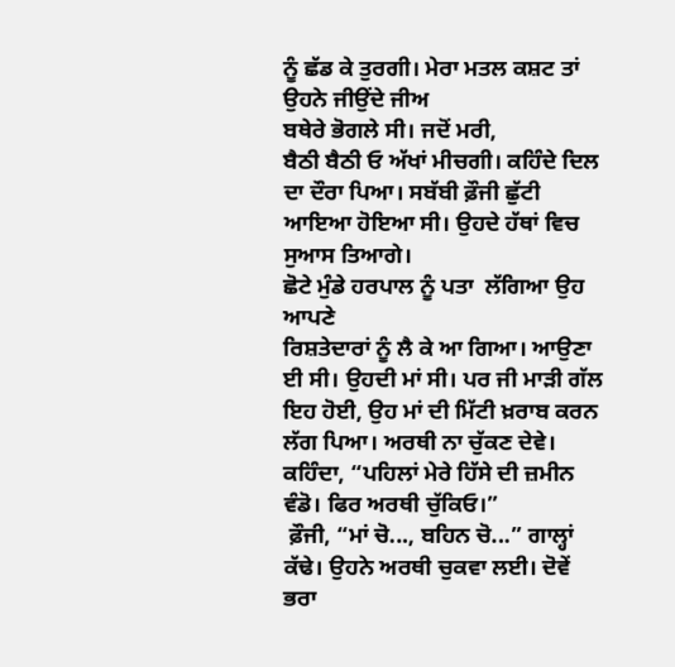ਨੂੰ ਛੱਡ ਕੇ ਤੁਰਗੀ। ਮੇਰਾ ਮਤਲ ਕਸ਼ਟ ਤਾਂ ਉਹਨੇ ਜੀਉਂਦੇ ਜੀਅ
ਬਥੇਰੇ ਭੋਗਲੇ ਸੀ। ਜਦੋਂ ਮਰੀ,
ਬੈਠੀ ਬੈਠੀ ਓ ਅੱਖਾਂ ਮੀਚਗੀ। ਕਹਿੰਦੇ ਦਿਲ ਦਾ ਦੌਰਾ ਪਿਆ। ਸਬੱਬੀ ਫ਼ੌਜੀ ਛੁੱਟੀ ਆਇਆ ਹੋਇਆ ਸੀ। ਉਹਦੇ ਹੱਥਾਂ ਵਿਚ ਸੁਆਸ ਤਿਆਗੇ।
ਛੋਟੇ ਮੁੰਡੇ ਹਰਪਾਲ ਨੂੰ ਪਤਾ  ਲੱਗਿਆ ਉਹ ਆਪਣੇ
ਰਿਸ਼ਤੇਦਾਰਾਂ ਨੂੰ ਲੈ ਕੇ ਆ ਗਿਆ। ਆਉਣਾ ਈ ਸੀ। ਉਹਦੀ ਮਾਂ ਸੀ। ਪਰ ਜੀ ਮਾੜੀ ਗੱਲ ਇਹ ਹੋਈ, ਉਹ ਮਾਂ ਦੀ ਮਿੱਟੀ ਖ਼ਰਾਬ ਕਰਨ ਲੱਗ ਪਿਆ। ਅਰਥੀ ਨਾ ਚੁੱਕਣ ਦੇਵੇ। ਕਹਿੰਦਾ, “ਪਹਿਲਾਂ ਮੇਰੇ ਹਿੱਸੇ ਦੀ ਜ਼ਮੀਨ ਵੰਡੋ। ਫਿਰ ਅਰਥੀ ਚੁੱਕਿਓ।”
 ਫ਼ੌਜੀ, “ਮਾਂ ਚੋ..., ਬਹਿਨ ਚੋ...” ਗਾਲ੍ਹਾਂ ਕੱਢੇ। ਉਹਨੇ ਅਰਥੀ ਚੁਕਵਾ ਲਈ। ਦੋਵੇਂ ਭਰਾ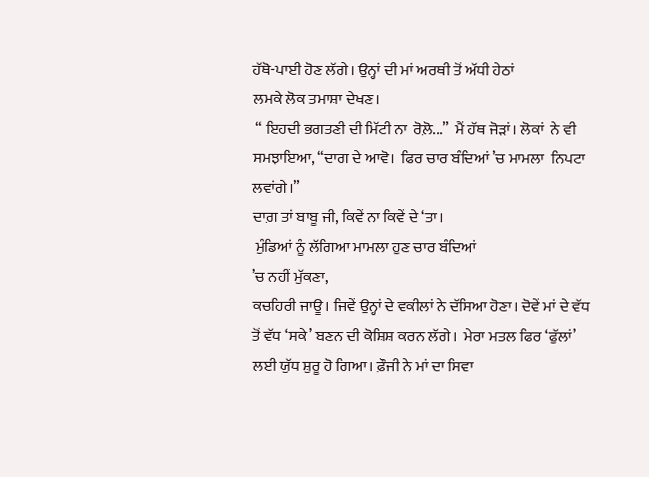ਹੱਥੋ-ਪਾਈ ਹੋਣ ਲੱਗੇ। ਉਨ੍ਹਾਂ ਦੀ ਮਾਂ ਅਰਥੀ ਤੋਂ ਅੱਧੀ ਹੇਠਾਂ
ਲਮਕੇ ਲੋਕ ਤਮਾਸ਼ਾ ਦੇਖਣ।
 “ ਇਹਦੀ ਭਗਤਣੀ ਦੀ ਮਿੱਟੀ ਨਾ  ਰੋਲ਼ੋ...”  ਮੈਂ ਹੱਥ ਜੋੜਾਂ। ਲੋਕਾਂ  ਨੇ ਵੀ ਸਮਝਾਇਆ, “ਦਾਗ ਦੇ ਆਵੋ।  ਫਿਰ ਚਾਰ ਬੰਦਿਆਂ ’ਚ ਮਾਮਲਾ  ਨਿਪਟਾ ਲਵਾਂਗੇ।”
ਦਾਗ਼ ਤਾਂ ਬਾਬੂ ਜੀ, ਕਿਵੇਂ ਨਾ ਕਿਵੇਂ ਦੇ ‘ਤਾ।
 ਮੁੰਡਿਆਂ ਨੂੰ ਲੱਗਿਆ ਮਾਮਲਾ ਹੁਣ ਚਾਰ ਬੰਦਿਆਂ
’ਚ ਨਹੀਂ ਮੁੱਕਣਾ,
ਕਚਹਿਰੀ ਜਾਊ। ਜਿਵੇਂ ਉਨ੍ਹਾਂ ਦੇ ਵਕੀਲਾਂ ਨੇ ਦੱਸਿਆ ਹੋਣਾ। ਦੋਵੇਂ ਮਾਂ ਦੇ ਵੱਧ ਤੋਂ ਵੱਧ ‘ਸਕੇ’ ਬਣਨ ਦੀ ਕੋਸ਼ਿਸ਼ ਕਰਨ ਲੱਗੇ।  ਮੇਰਾ ਮਤਲ ਫਿਰ ‘ਫੁੱਲਾਂ’ ਲਈ ਯੁੱਧ ਸ਼ੁਰੂ ਹੋ ਗਿਆ। ਫ਼ੌਜੀ ਨੇ ਮਾਂ ਦਾ ਸਿਵਾ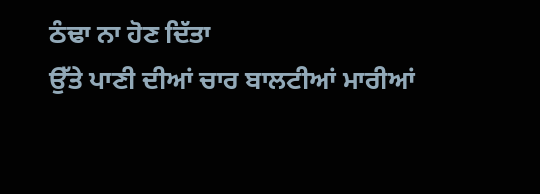ਠੰਢਾ ਨਾ ਹੋਣ ਦਿੱਤਾ
ਉੱਤੇ ਪਾਣੀ ਦੀਆਂ ਚਾਰ ਬਾਲਟੀਆਂ ਮਾਰੀਆਂ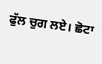ਫੁੱਲ ਚੁਗ ਲਏ। ਛੋਟਾ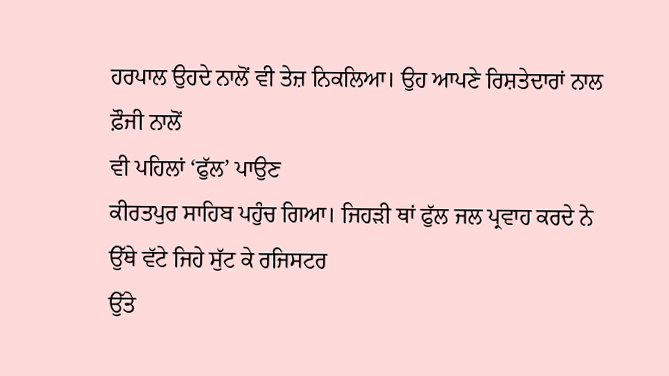ਹਰਪਾਲ ਉਹਦੇ ਨਾਲੋਂ ਵੀ ਤੇਜ਼ ਨਿਕਲਿਆ। ਉਹ ਆਪਣੇ ਰਿਸ਼ਤੇਦਾਰਾਂ ਨਾਲ ਫ਼ੌਜੀ ਨਾਲੋਂ
ਵੀ ਪਹਿਲਾਂ ‘ਫੁੱਲ’ ਪਾਉਣ
ਕੀਰਤਪੁਰ ਸਾਹਿਬ ਪਹੁੰਚ ਗਿਆ। ਜਿਹੜੀ ਥਾਂ ਫੁੱਲ ਜਲ ਪ੍ਰਵਾਹ ਕਰਦੇ ਨੇ ਉੱਥੇ ਵੱਟੇ ਜਿਹੇ ਸੁੱਟ ਕੇ ਰਜਿਸਟਰ
ਉੱਤੇ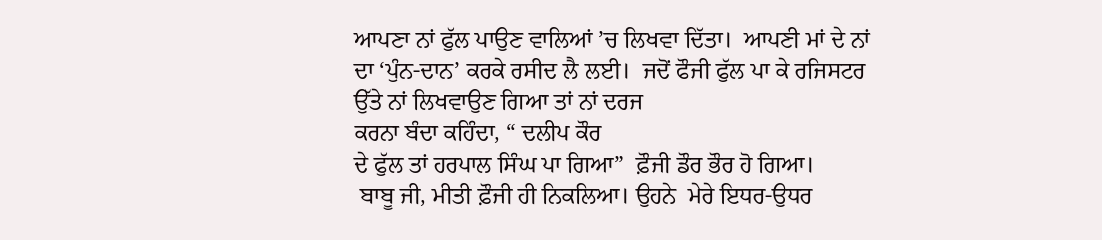ਆਪਣਾ ਨਾਂ ਫੁੱਲ ਪਾਉਣ ਵਾਲਿਆਂ ’ਚ ਲਿਖਵਾ ਦਿੱਤਾ।  ਆਪਣੀ ਮਾਂ ਦੇ ਨਾਂ ਦਾ ‘ਪੁੰਨ-ਦਾਨ’ ਕਰਕੇ ਰਸੀਦ ਲੈ ਲਈ।  ਜਦੋਂ ਫੌਜੀ ਫੁੱਲ ਪਾ ਕੇ ਰਜਿਸਟਰ ਉੱਤੇ ਨਾਂ ਲਿਖਵਾਉਣ ਗਿਆ ਤਾਂ ਨਾਂ ਦਰਜ
ਕਰਨਾ ਬੰਦਾ ਕਹਿੰਦਾ, “ ਦਲੀਪ ਕੌਰ
ਦੇ ਫੁੱਲ ਤਾਂ ਹਰਪਾਲ ਸਿੰਘ ਪਾ ਗਿਆ”  ਫ਼ੌਜੀ ਡੌਰ ਭੌਰ ਹੋ ਗਿਆ।
 ਬਾਬੂ ਜੀ, ਮੀਤੀ ਫ਼ੌਜੀ ਹੀ ਨਿਕਲਿਆ। ਉਹਨੇ  ਮੇਰੇ ਇਧਰ-ਉਧਰ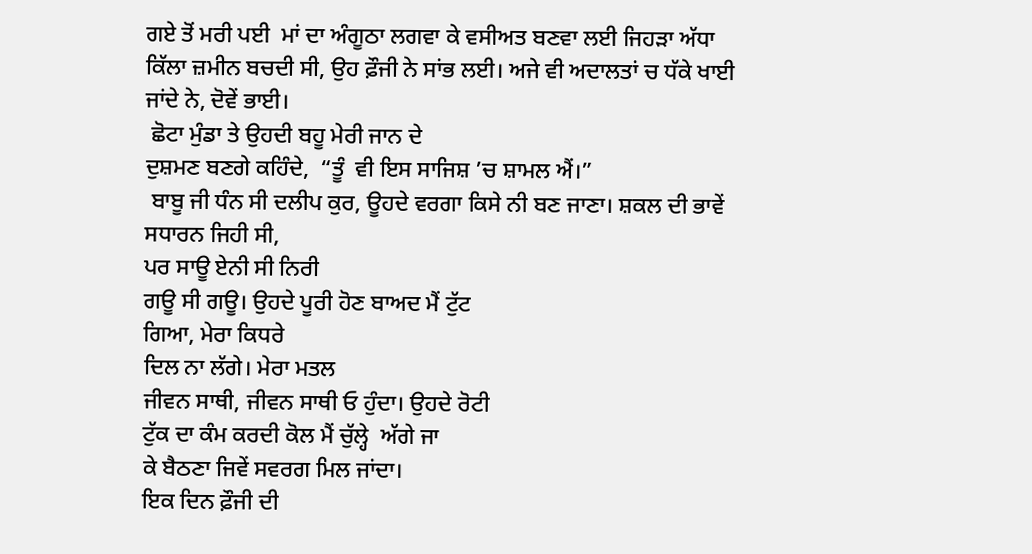ਗਏ ਤੋਂ ਮਰੀ ਪਈ  ਮਾਂ ਦਾ ਅੰਗੂਠਾ ਲਗਵਾ ਕੇ ਵਸੀਅਤ ਬਣਵਾ ਲਈ ਜਿਹੜਾ ਅੱਧਾ
ਕਿੱਲਾ ਜ਼ਮੀਨ ਬਚਦੀ ਸੀ, ਉਹ ਫ਼ੌਜੀ ਨੇ ਸਾਂਭ ਲਈ। ਅਜੇ ਵੀ ਅਦਾਲਤਾਂ ਚ ਧੱਕੇ ਖਾਈ ਜਾਂਦੇ ਨੇ, ਦੋਵੇਂ ਭਾਈ।
 ਛੋਟਾ ਮੁੰਡਾ ਤੇ ਉਹਦੀ ਬਹੂ ਮੇਰੀ ਜਾਨ ਦੇ
ਦੁਸ਼ਮਣ ਬਣਗੇ ਕਹਿੰਦੇ,  “ਤੂੰ  ਵੀ ਇਸ ਸਾਜਿਸ਼ ’ਚ ਸ਼ਾਮਲ ਐਂ।”
 ਬਾਬੂ ਜੀ ਧੰਨ ਸੀ ਦਲੀਪ ਕੁਰ, ਊਹਦੇ ਵਰਗਾ ਕਿਸੇ ਨੀ ਬਣ ਜਾਣਾ। ਸ਼ਕਲ ਦੀ ਭਾਵੇਂ ਸਧਾਰਨ ਜਿਹੀ ਸੀ,
ਪਰ ਸਾਊ ਏਨੀ ਸੀ ਨਿਰੀ
ਗਊ ਸੀ ਗਊ। ਉਹਦੇ ਪੂਰੀ ਹੋਣ ਬਾਅਦ ਮੈਂ ਟੁੱਟ
ਗਿਆ, ਮੇਰਾ ਕਿਧਰੇ
ਦਿਲ ਨਾ ਲੱਗੇ। ਮੇਰਾ ਮਤਲ
ਜੀਵਨ ਸਾਥੀ, ਜੀਵਨ ਸਾਥੀ ਓ ਹੁੰਦਾ। ਉਹਦੇ ਰੋਟੀ
ਟੁੱਕ ਦਾ ਕੰਮ ਕਰਦੀ ਕੋਲ ਮੈਂ ਚੁੱਲ੍ਹੇ  ਅੱਗੇ ਜਾ
ਕੇ ਬੈਠਣਾ ਜਿਵੇਂ ਸਵਰਗ ਮਿਲ ਜਾਂਦਾ।
ਇਕ ਦਿਨ ਫ਼ੌਜੀ ਦੀ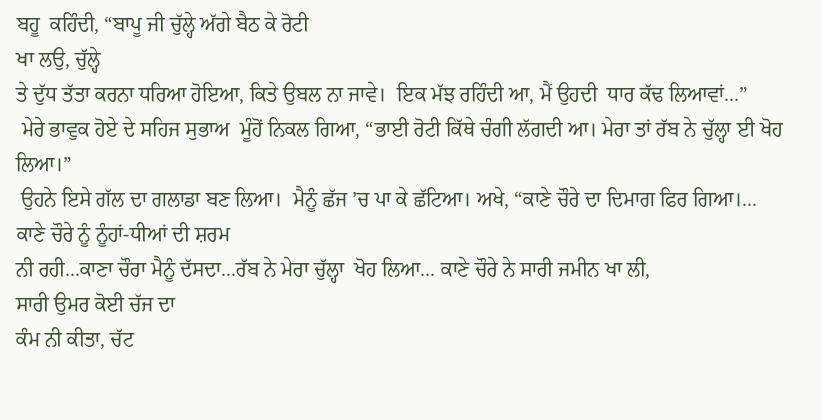ਬਹੂ  ਕਹਿੰਦੀ, “ਬਾਪੂ ਜੀ ਚੁੱਲ੍ਹੇ ਅੱਗੇ ਬੈਠ ਕੇ ਰੋਟੀ
ਖਾ ਲਉ, ਚੁੱਲ੍ਹੇ
ਤੇ ਦੁੱਧ ਤੱਤਾ ਕਰਨਾ ਧਰਿਆ ਹੋਇਆ, ਕਿਤੇ ਉਬਲ ਨਾ ਜਾਵੇ।  ਇਕ ਮੱਝ ਰਹਿੰਦੀ ਆ, ਮੈਂ ਉਹਦੀ  ਧਾਰ ਕੱਢ ਲਿਆਵਾਂ...”
 ਮੇਰੇ ਭਾਵੁਕ ਹੋਏ ਦੇ ਸਹਿਜ ਸੁਭਾਅ  ਮੂੰਹੋਂ ਨਿਕਲ ਗਿਆ, “ਭਾਈ ਰੋਟੀ ਕਿੱਥੇ ਚੰਗੀ ਲੱਗਦੀ ਆ। ਮੇਰਾ ਤਾਂ ਰੱਬ ਨੇ ਚੁੱਲ੍ਹਾ ਈ ਖੋਹ ਲਿਆ।”
 ਉਹਨੇ ਇਸੇ ਗੱਲ ਦਾ ਗਲਾਡਾ ਬਣ ਲਿਆ।  ਮੈਨੂੰ ਛੱਜ ’ਚ ਪਾ ਕੇ ਛੱਟਿਆ। ਅਖੇ, “ਕਾਣੇ ਚੌਰੇ ਦਾ ਦਿਮਾਗ ਫਿਰ ਗਿਆ।... ਕਾਣੇ ਚੌਰੇ ਨੂੰ ਨੂੰਹਾਂ-ਧੀਆਂ ਦੀ ਸ਼ਰਮ
ਨੀ ਰਹੀ...ਕਾਣਾ ਚੌਰਾ ਮੈਨੂੰ ਦੱਸਦਾ...ਰੱਬ ਨੇ ਮੇਰਾ ਚੁੱਲ੍ਹਾ  ਖੋਹ ਲਿਆ... ਕਾਣੇ ਚੌਰੇ ਨੇ ਸਾਰੀ ਜਮੀਨ ਖਾ ਲੀ,
ਸਾਰੀ ਉਮਰ ਕੋਈ ਚੱਜ ਦਾ
ਕੰਮ ਨੀ ਕੀਤਾ, ਚੱਟ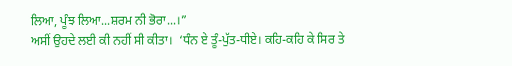ਲਿਆ, ਪੂੰਝ ਲਿਆ...ਸ਼ਰਮ ਨੀ ਭੋਰਾ...।”
ਅਸੀਂ ਉਹਦੇ ਲਈ ਕੀ ਨਹੀਂ ਸੀ ਕੀਤਾ।  ‘ਧੰਨ ਏ ਤੂੰ-ਪੁੱਤ-ਧੀਏ। ਕਹਿ-ਕਹਿ ਕੇ ਸਿਰ ਤੇ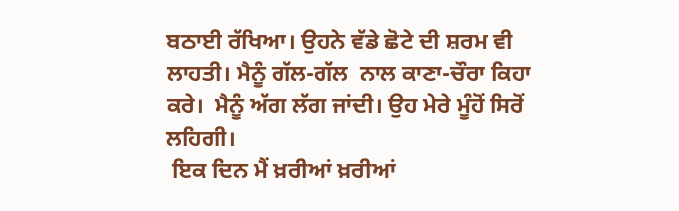ਬਠਾਈ ਰੱਖਿਆ। ਉਹਨੇ ਵੱਡੇ ਛੋਟੇ ਦੀ ਸ਼ਰਮ ਵੀ ਲਾਹਤੀ। ਮੈਨੂੰ ਗੱਲ-ਗੱਲ  ਨਾਲ ਕਾਣਾ-ਚੌਰਾ ਕਿਹਾ ਕਰੇ।  ਮੈਨੂੰ ਅੱਗ ਲੱਗ ਜਾਂਦੀ। ਉਹ ਮੇਰੇ ਮੂੰਹੋਂ ਸਿਰੋਂ ਲਹਿਗੀ।
 ਇਕ ਦਿਨ ਮੈਂ ਖ਼ਰੀਆਂ ਖ਼ਰੀਆਂ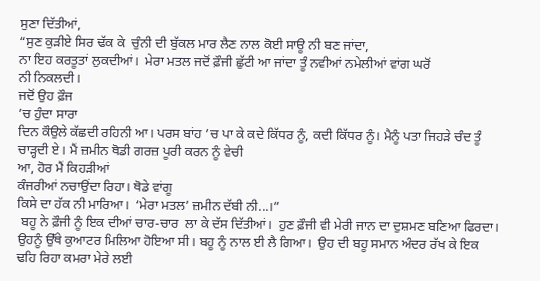ਸੁਣਾ ਦਿੱਤੀਆਂ,
“ਸੁਣ ਕੁੜੀਏ ਸਿਰ ਢੱਕ ਕੇ  ਚੁੰਨੀ ਦੀ ਬੁੱਕਲ ਮਾਰ ਲੈਣ ਨਾਲ ਕੋਈ ਸਾਊ ਨੀ ਬਣ ਜਾਂਦਾ,
ਨਾ ਇਹ ਕਰਤੂਤਾਂ ਲੁਕਦੀਆਂ।  ਮੇਰਾ ਮਤਲ ਜਦੋਂ ਫ਼ੌਜੀ ਛੁੱਟੀ ਆ ਜਾਂਦਾ ਤੂੰ ਨਵੀਆਂ ਨਮੇਲੀਆਂ ਵਾਂਗ ਘਰੋਂ
ਨੀ ਨਿਕਲਦੀ।
ਜਦੋਂ ਉਹ ਫ਼ੌਜ
’ਚ ਹੁੰਦਾ ਸਾਰਾ
ਦਿਨ ਕੌਉਲੇ ਕੱਛਦੀ ਰਹਿਨੀ ਆ। ਪਰਸ ਬਾਂਹ ’ਚ ਪਾ ਕੇ ਕਦੇ ਕਿੱਧਰ ਨੂੰ, ਕਦੀ ਕਿੱਧਰ ਨੂੰ। ਮੈਨੂੰ ਪਤਾ ਜਿਹੜੇ ਚੰਦ ਤੂੰ ਚਾੜ੍ਹਦੀ ਏ। ਮੈਂ ਜ਼ਮੀਨ ਥੋਡੀ ਗਰਜ਼ ਪੂਰੀ ਕਰਨ ਨੂੰ ਵੇਚੀ
ਆ, ਹੋਰ ਮੈਂ ਕਿਹੜੀਆਂ
ਕੰਜਰੀਆਂ ਨਚਾਉਂਦਾ ਰਿਹਾ। ਥੋਡੇ ਵਾਂਗੂ
ਕਿਸੇ ਦਾ ਹੱਕ ਨੀ ਮਾਰਿਆ।  ‘ਮੇਰਾ ਮਤਲ’ ਜ਼ਮੀਨ ਦੱਬੀ ਨੀ...।”
 ਬਹੂ ਨੇ ਫ਼ੌਜੀ ਨੂੰ ਇਕ ਦੀਆਂ ਚਾਰ-ਚਾਰ  ਲਾ ਕੇ ਦੱਸ ਦਿੱਤੀਆਂ।  ਹੁਣ ਫ਼ੌਜੀ ਵੀ ਮੇਰੀ ਜਾਨ ਦਾ ਦੁਸ਼ਮਣ ਬਣਿਆ ਫਿਰਦਾ। ਉਹਨੂੰ ਉੱਥੇ ਕੁਆਟਰ ਮਿਲਿਆ ਹੋਇਆ ਸੀ। ਬਹੂ ਨੂੰ ਨਾਲ ਈ ਲੈ ਗਿਆ।  ਉਹ ਦੀ ਬਹੂ ਸਮਾਨ ਅੰਦਰ ਰੱਖ ਕੇ ਇਕ  ਢਹਿ ਰਿਹਾ ਕਮਰਾ ਮੇਰੇ ਲਈ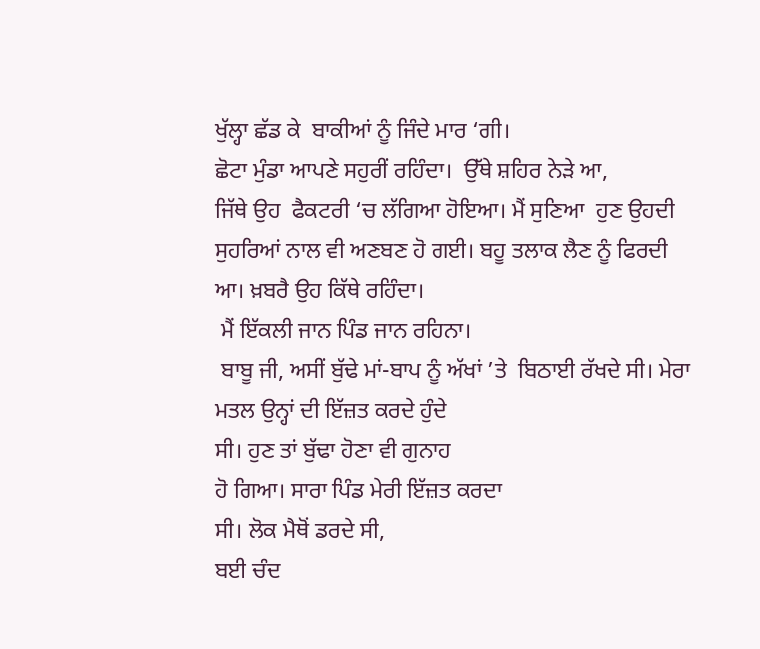ਖੁੱਲ੍ਹਾ ਛੱਡ ਕੇ  ਬਾਕੀਆਂ ਨੂੰ ਜਿੰਦੇ ਮਾਰ ‘ਗੀ।
ਛੋਟਾ ਮੁੰਡਾ ਆਪਣੇ ਸਹੁਰੀਂ ਰਹਿੰਦਾ।  ਉੱਥੇ ਸ਼ਹਿਰ ਨੇੜੇ ਆ,
ਜਿੱਥੇ ਉਹ  ਫੈਕਟਰੀ ‘ਚ ਲੱਗਿਆ ਹੋਇਆ। ਮੈਂ ਸੁਣਿਆ  ਹੁਣ ਉਹਦੀ
ਸੁਹਰਿਆਂ ਨਾਲ ਵੀ ਅਣਬਣ ਹੋ ਗਈ। ਬਹੂ ਤਲਾਕ ਲੈਣ ਨੂੰ ਫਿਰਦੀ
ਆ। ਖ਼ਬਰੈ ਉਹ ਕਿੱਥੇ ਰਹਿੰਦਾ।
 ਮੈਂ ਇੱਕਲੀ ਜਾਨ ਪਿੰਡ ਜਾਨ ਰਹਿਨਾ।
 ਬਾਬੂ ਜੀ, ਅਸੀਂ ਬੁੱਢੇ ਮਾਂ-ਬਾਪ ਨੂੰ ਅੱਖਾਂ ’ਤੇ  ਬਿਠਾਈ ਰੱਖਦੇ ਸੀ। ਮੇਰਾ ਮਤਲ ਉਨ੍ਹਾਂ ਦੀ ਇੱਜ਼ਤ ਕਰਦੇ ਹੁੰਦੇ
ਸੀ। ਹੁਣ ਤਾਂ ਬੁੱਢਾ ਹੋਣਾ ਵੀ ਗੁਨਾਹ
ਹੋ ਗਿਆ। ਸਾਰਾ ਪਿੰਡ ਮੇਰੀ ਇੱਜ਼ਤ ਕਰਦਾ
ਸੀ। ਲੋਕ ਮੈਥੋਂ ਡਰਦੇ ਸੀ,
ਬਈ ਚੰਦ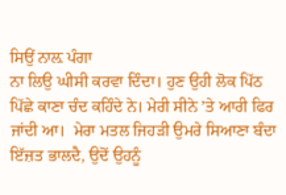ਸਿਉਂ ਨਾਲ਼ ਪੰਗਾ
ਨਾ ਲਿਉ ਘੀਸੀ ਕਰਵਾ ਦਿੰਦਾ। ਹੁਣ ਉਹੀ ਲੋਕ ਪਿੱਠ ਪਿੱਛੇ ਕਾਣਾ ਚੰਦ ਕਹਿੰਦੇ ਨੇ। ਮੇਰੀ ਸੀਨੇ ’ਤੇ ਆਰੀ ਫਿਰ ਜਾਂਦੀ ਆ।  ਮੇਰਾ ਮਤਲ ਜਿਹੜੀ ਉਮਰੇ ਸਿਆਣਾ ਬੰਦਾ ਇੱਜ਼ਤ ਭਾਲਦੈ, ਉਦੋਂ ਉਹਨੂੰ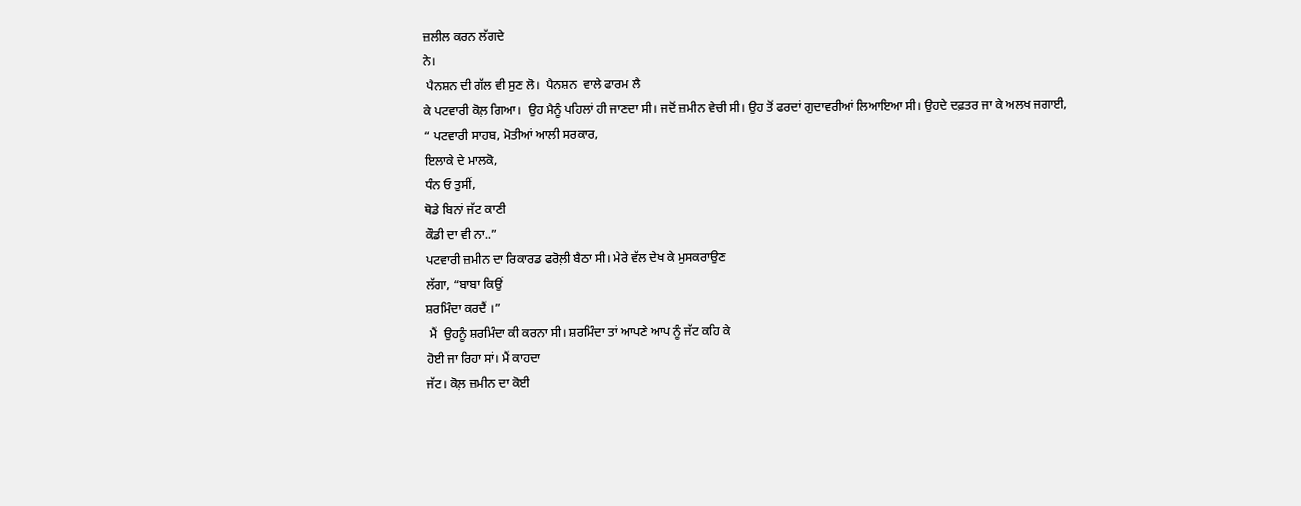ਜ਼ਲੀਲ ਕਰਨ ਲੱਗਦੇ
ਨੇ।
 ਪੈਨਸ਼ਨ ਦੀ ਗੱਲ ਵੀ ਸੁਣ ਲੋ।  ਪੈਨਸ਼ਨ  ਵਾਲੇ ਫਾਰਮ ਲੈ
ਕੇ ਪਟਵਾਰੀ ਕੋਲ਼ ਗਿਆ।  ਉਹ ਮੈਨੂੰ ਪਹਿਲਾਂ ਹੀ ਜਾਣਦਾ ਸੀ। ਜਦੋਂ ਜ਼ਮੀਨ ਵੇਚੀ ਸੀ। ਉਹ ਤੋਂ ਫਰਦਾਂ ਗੁਦਾਵਰੀਆਂ ਲਿਆਇਆ ਸੀ। ਉਹਦੇ ਦਫ਼ਤਰ ਜਾ ਕੇ ਅਲਖ ਜਗਾਈ,
“ ਪਟਵਾਰੀ ਸਾਹਬ, ਮੋਤੀਆਂ ਆਲੀ ਸਰਕਾਰ,
ਇਲਾਕੇ ਦੇ ਮਾਲਕੋ,
ਧੰਨ ਓ ਤੁਸੀਂ,
ਥੋਡੇ ਬਿਨਾਂ ਜੱਟ ਕਾਣੀ
ਕੌਡੀ ਦਾ ਵੀ ਨਾ..”
ਪਟਵਾਰੀ ਜ਼ਮੀਨ ਦਾ ਰਿਕਾਰਡ ਫਰੋਲ਼ੀ ਬੈਠਾ ਸੀ। ਮੇਰੇ ਵੱਲ ਦੇਖ ਕੇ ਮੁਸਕਰਾਉਣ
ਲੱਗਾ, “ਬਾਬਾ ਕਿਉਂ
ਸ਼ਰਮਿੰਦਾ ਕਰਦੈਂ ।”
 ਮੈਂ  ਉਹਨੂੰ ਸ਼ਰਮਿੰਦਾ ਕੀ ਕਰਨਾ ਸੀ। ਸ਼ਰਮਿੰਦਾ ਤਾਂ ਆਪਣੇ ਆਪ ਨੂੰ ਜੱਟ ਕਹਿ ਕੇ
ਹੋਈ ਜਾ ਰਿਹਾ ਸਾਂ। ਮੈਂ ਕਾਹਦਾ
ਜੱਟ। ਕੋਲ਼ ਜ਼ਮੀਨ ਦਾ ਕੋਈ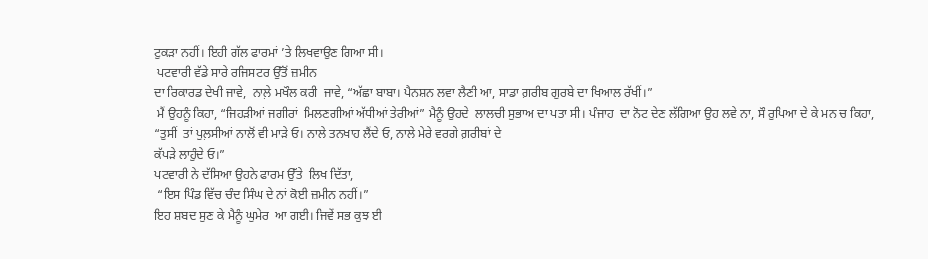ਟੁਕੜਾ ਨਹੀਂ। ਇਹੀ ਗੱਲ ਫਾਰਮਾਂ ’ਤੇ ਲਿਖਵਾਉਣ ਗਿਆ ਸੀ।
 ਪਟਵਾਰੀ ਵੱਡੇ ਸਾਰੇ ਰਜਿਸਟਰ ਉੱਤੋਂ ਜ਼ਮੀਨ
ਦਾ ਰਿਕਾਰਡ ਦੇਖੀ ਜਾਵੇ,  ਨਾਲ਼ੇ ਮਖੌਲ ਕਰੀ  ਜਾਵੇ, “ਅੱਛਾ ਬਾਬਾ। ਪੈਨਸ਼ਨ ਲਵਾ ਲੈਣੀ ਆ, ਸਾਡਾ ਗ਼ਰੀਬ ਗੁਰਬੇ ਦਾ ਖਿਆਲ ਰੱਖੀਂ।”
 ਮੈਂ ਉਹਨੂੰ ਕਿਹਾ, “ਜਿਹੜੀਆਂ ਜਗੀਰਾਂ  ਮਿਲਣਗੀਆਂ ਅੱਧੀਆਂ ਤੇਰੀਆਂ” ਮੈਨੂੰ ਉਹਦੇ  ਲਾਲਚੀ ਸੁਭਾਅ ਦਾ ਪਤਾ ਸੀ। ਪੰਜਾਹ  ਦਾ ਨੋਟ ਦੇਣ ਲੱਗਿਆ ਉਹ ਲਵੇ ਨਾ, ਸੌ ਰੁਪਿਆ ਦੇ ਕੇ ਮਨ ਚ ਕਿਹਾ,
“ਤੁਸੀਂ  ਤਾਂ ਪੁਲ਼ਸੀਆਂ ਨਾਲੋਂ ਵੀ ਮਾੜੇ ਓ। ਨਾਲੇ ਤਨਖਾਹ ਲੈਂਦੇ ਓ, ਨਾਲੇ ਮੇਰੇ ਵਰਗੇ ਗ਼ਰੀਬਾਂ ਦੇ
ਕੱਪੜੇ ਲਾਹੁੰਦੇ ਓ।”
ਪਟਵਾਰੀ ਨੇ ਦੱਸਿਆ ਉਹਨੇ ਫਾਰਮ ਉੱਤੇ  ਲਿਖ ਦਿੱਤਾ,
 “ਇਸ ਪਿੰਡ ਵਿੱਚ ਚੰਦ ਸਿੰਘ ਦੇ ਨਾਂ ਕੋਈ ਜ਼ਮੀਨ ਨਹੀਂ।”
ਇਹ ਸ਼ਬਦ ਸੁਣ ਕੇ ਮੈਨੂੰ ਘੁਮੇਰ  ਆ ਗਈ। ਜਿਵੇਂ ਸਭ ਕੁਝ ਈ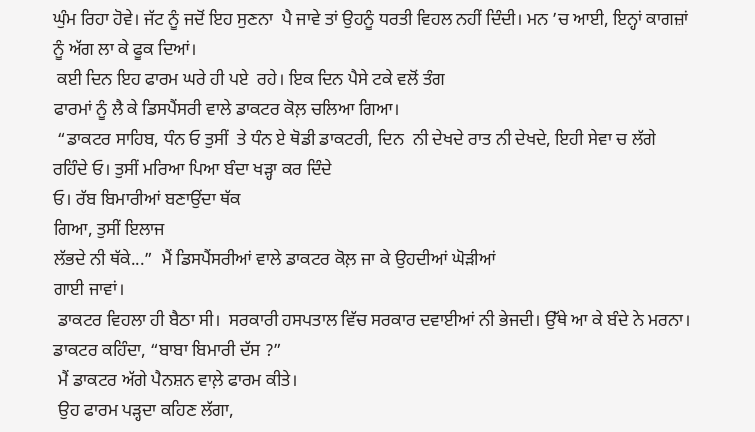ਘੁੰਮ ਰਿਹਾ ਹੋਵੇ। ਜੱਟ ਨੂੰ ਜਦੋਂ ਇਹ ਸੁਣਨਾ  ਪੈ ਜਾਵੇ ਤਾਂ ਉਹਨੂੰ ਧਰਤੀ ਵਿਹਲ ਨਹੀਂ ਦਿੰਦੀ। ਮਨ ’ਚ ਆਈ, ਇਨ੍ਹਾਂ ਕਾਗਜ਼ਾਂ ਨੂੰ ਅੱਗ ਲਾ ਕੇ ਫੂਕ ਦਿਆਂ।
 ਕਈ ਦਿਨ ਇਹ ਫਾਰਮ ਘਰੇ ਹੀ ਪਏ  ਰਹੇ। ਇਕ ਦਿਨ ਪੈਸੇ ਟਕੇ ਵਲੋਂ ਤੰਗ
ਫਾਰਮਾਂ ਨੂੰ ਲੈ ਕੇ ਡਿਸਪੈਂਸਰੀ ਵਾਲੇ ਡਾਕਟਰ ਕੋਲ਼ ਚਲਿਆ ਗਿਆ।
 “ਡਾਕਟਰ ਸਾਹਿਬ, ਧੰਨ ਓ ਤੁਸੀਂ  ਤੇ ਧੰਨ ਏ ਥੋਡੀ ਡਾਕਟਰੀ, ਦਿਨ  ਨੀ ਦੇਖਦੇ ਰਾਤ ਨੀ ਦੇਖਦੇ, ਇਹੀ ਸੇਵਾ ਚ ਲੱਗੇ ਰਹਿੰਦੇ ਓ। ਤੁਸੀਂ ਮਰਿਆ ਪਿਆ ਬੰਦਾ ਖੜ੍ਹਾ ਕਰ ਦਿੰਦੇ
ਓ। ਰੱਬ ਬਿਮਾਰੀਆਂ ਬਣਾਉਂਦਾ ਥੱਕ
ਗਿਆ, ਤੁਸੀਂ ਇਲਾਜ
ਲੱਭਦੇ ਨੀ ਥੱਕੇ...”  ਮੈਂ ਡਿਸਪੈਂਸਰੀਆਂ ਵਾਲੇ ਡਾਕਟਰ ਕੋਲ਼ ਜਾ ਕੇ ਉਹਦੀਆਂ ਘੋੜੀਆਂ
ਗਾਈ ਜਾਵਾਂ।
 ਡਾਕਟਰ ਵਿਹਲਾ ਹੀ ਬੈਠਾ ਸੀ।  ਸਰਕਾਰੀ ਹਸਪਤਾਲ ਵਿੱਚ ਸਰਕਾਰ ਦਵਾਈਆਂ ਨੀ ਭੇਜਦੀ। ਉੱਥੇ ਆ ਕੇ ਬੰਦੇ ਨੇ ਮਰਨਾ।  ਡਾਕਟਰ ਕਹਿੰਦਾ, “ਬਾਬਾ ਬਿਮਾਰੀ ਦੱਸ ?”
 ਮੈਂ ਡਾਕਟਰ ਅੱਗੇ ਪੈਨਸ਼ਨ ਵਾਲ਼ੇ ਫਾਰਮ ਕੀਤੇ।
 ਉਹ ਫਾਰਮ ਪੜ੍ਹਦਾ ਕਹਿਣ ਲੱਗਾ,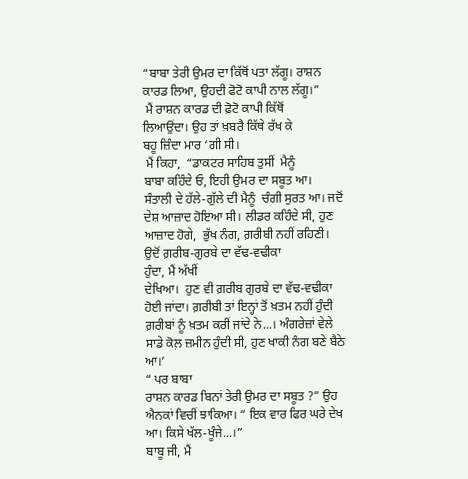“ਬਾਬਾ ਤੇਰੀ ਉਮਰ ਦਾ ਕਿੱਥੋਂ ਪਤਾ ਲੱਗੂ। ਰਾਸ਼ਨ ਕਾਰਡ ਲਿਆ, ਉਹਦੀ ਫੋਟੋ ਕਾਪੀ ਨਾਲ ਲੱਗੂ।”
 ਮੈਂ ਰਾਸ਼ਨ ਕਾਰਡ ਦੀ ਫ਼ੋਟੋ ਕਾਪੀ ਕਿੱਥੋਂ
ਲਿਆਉਂਦਾ। ਉਹ ਤਾਂ ਖ਼ਬਰੈ ਕਿੱਥੇ ਰੱਖ ਕੇ
ਬਹੂ ਜ਼ਿੰਦਾ ਮਾਰ ‘ਗੀ ਸੀ।
 ਮੈਂ ਕਿਹਾ,  “ਡਾਕਟਰ ਸਾਹਿਬ ਤੁਸੀਂ  ਮੈਨੂੰ
ਬਾਬਾ ਕਹਿੰਦੇ ਓ, ਇਹੀ ਉਮਰ ਦਾ ਸਬੂਤ ਆ।  ਸੰਤਾਲੀ ਦੇ ਹੱਲੇ-ਗੁੱਲੇ ਦੀ ਮੈਨੂੰ  ਚੰਗੀ ਸੁਰਤ ਆ। ਜਦੋਂ ਦੇਸ਼ ਆਜ਼ਾਦ ਹੋਇਆ ਸੀ। ਲੀਡਰ ਕਹਿੰਦੇ ਸੀ, ਹੁਣ ਆਜ਼ਾਦ ਹੋਗੇ,  ਭੁੱਖ ਨੰਗ, ਗ਼ਰੀਬੀ ਨਹੀਂ ਰਹਿਣੀ।  ਉਦੋਂ ਗ਼ਰੀਬ-ਗੁਰਬੇ ਦਾ ਵੱਢ-ਵਢੀਕਾ
ਹੁੰਦਾ, ਮੈਂ ਅੱਖੀਂ
ਦੇਖਿਆ।  ਹੁਣ ਵੀ ਗ਼ਰੀਬ ਗੁਰਬੇ ਦਾ ਵੱਢ-ਵਢੀਕਾ ਹੋਈ ਜਾਂਦਾ। ਗ਼ਰੀਬੀ ਤਾਂ ਇਨ੍ਹਾਂ ਤੋਂ ਖ਼ਤਮ ਨਹੀਂ ਹੁੰਦੀ
ਗ਼ਰੀਬਾਂ ਨੂੰ ਖ਼ਤਮ ਕਰੀਂ ਜਾਂਦੇ ਨੇ...। ਅੰਗਰੇਜ਼ਾਂ ਵੇਲੇ ਸਾਡੇ ਕੋਲ਼ ਜ਼ਮੀਨ ਹੁੰਦੀ ਸੀ, ਹੁਣ ਖਾਕੀ ਨੰਗ ਬਣੇ ਬੈਠੇ ਆ।’
“ ਪਰ ਬਾਬਾ
ਰਾਸ਼ਨ ਕਾਰਡ ਬਿਨਾਂ ਤੇਰੀ ਉਮਰ ਦਾ ਸਬੂਤ ?” ਉਹ ਐਨਕਾਂ ਵਿਚੀਂ ਝਾਕਿਆ। “ ਇਕ ਵਾਰ ਫਿਰ ਘਰੇ ਦੇਖ ਆ। ਕਿਸੇ ਖੱਲ-ਖੂੰਜੇ...।”
ਬਾਬੂ ਜੀ, ਮੈਂ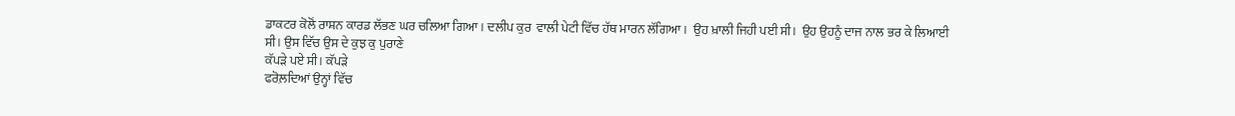ਡਾਕਟਰ ਕੋਲੋਂ ਰਾਸ਼ਨ ਕਾਰਡ ਲੱਭਣ ਘਰ ਚਲਿਆ ਗਿਆ। ਦਲੀਪ ਕੁਰ  ਵਾਲੀ ਪੇਟੀ ਵਿੱਚ ਹੱਥ ਮਾਰਨ ਲੱਗਿਆ।  ਉਹ ਖ਼ਾਲੀ ਜਿਹੀ ਪਈ ਸੀ।  ਉਹ ਉਹਨੂੰ ਦਾਜ ਨਾਲ ਭਰ ਕੇ ਲਿਆਈ
ਸੀ। ਉਸ ਵਿੱਚ ਉਸ ਦੇ ਕੁਝ ਕੁ ਪੁਰਾਣੇ
ਕੱਪੜੇ ਪਏ ਸੀ। ਕੱਪੜੇ
ਫਰੋਲ਼ਦਿਆਂ ਉਨ੍ਹਾਂ ਵਿੱਚ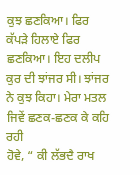ਕੁਝ ਛਣਕਿਆ। ਫਿਰ ਕੱਪੜੇ ਹਿਲਾਏ ਫਿਰ ਛਣਕਿਆ। ਇਹ ਦਲੀਪ ਕੁਰ ਦੀ ਝਾਂਜਰ ਸੀ। ਝਾਂਜਰ ਨੇ ਕੁਝ ਕਿਹਾ। ਮੇਰਾ ਮਤਲ ਜਿਵੇਂ ਛਣਕ-ਛਣਕ ਕੇ ਕਹਿ ਰਹੀ
ਹੋਵੇ, “ ਕੀ ਲੱਭਦੈ ਰਾਖ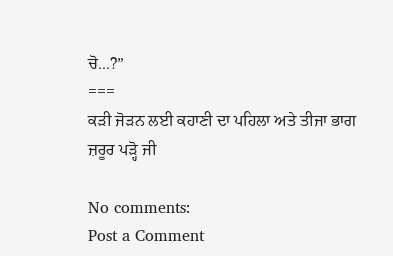ਚੋ...?”
===
ਕੜੀ ਜੋੜਨ ਲਈ ਕਹਾਣੀ ਦਾ ਪਹਿਲਾ ਅਤੇ ਤੀਜਾ ਭਾਗ ਜ਼ਰੂਰ ਪੜ੍ਹੋ ਜੀ

No comments:
Post a Comment